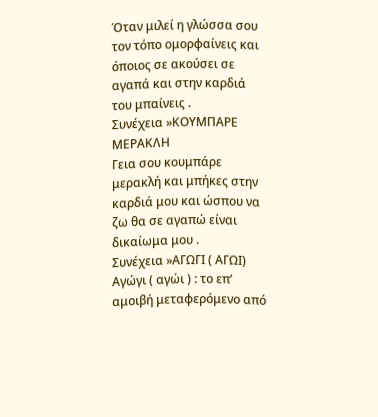Όταν μιλεί η γλώσσα σου τον τόπο ομορφαίνεις και όποιος σε ακούσει σε αγαπά και στην καρδιά του μπαίνεις .
Συνέχεια »ΚΟΥΜΠΑΡΕ ΜΕΡΑΚΛΗ
Γεια σου κουμπάρε μερακλή και μπήκες στην καρδιά μου και ώσπου να ζω θα σε αγαπώ είναι δικαίωμα μου .
Συνέχεια »ΑΓΩΓΙ ( ΑΓΩΙ)
Αγώγι ( αγώι ) : το επ’ αμοιβή μεταφερόμενο από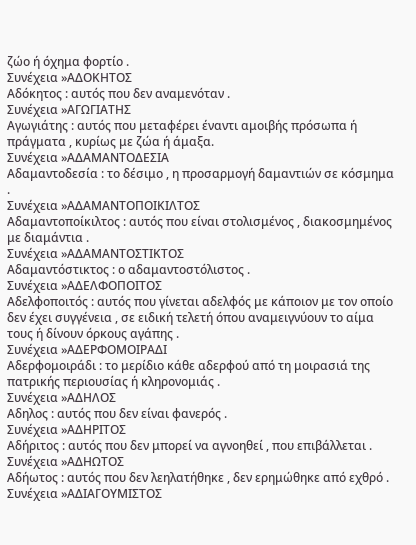ζώο ή όχημα φορτίο .
Συνέχεια »ΑΔΟΚΗΤΟΣ
Αδόκητος : αυτός που δεν αναμενόταν .
Συνέχεια »ΑΓΩΓΙΑΤΗΣ
Αγωγιάτης : αυτός που μεταφέρει έναντι αμοιβής πρόσωπα ή πράγματα , κυρίως με ζώα ή άμαξα.
Συνέχεια »ΑΔΑΜΑΝΤΟΔΕΣΙΑ
Αδαμαντοδεσία : το δέσιμο , η προσαρμογή δαμαντιών σε κόσμημα .
Συνέχεια »ΑΔΑΜΑΝΤΟΠΟΙΚΙΛΤΟΣ
Αδαμαντοποίκιλτος : αυτός που είναι στολισμένος , διακοσμημένος με διαμάντια .
Συνέχεια »ΑΔΑΜΑΝΤΟΣΤΙΚΤΟΣ
Αδαμαντόστικτος : ο αδαμαντοστόλιστος .
Συνέχεια »ΑΔΕΛΦΟΠΟΙΤΟΣ
Αδελφοποιτός : αυτός που γίνεται αδελφός με κάποιον με τον οποίο δεν έχει συγγένεια , σε ειδική τελετή όπου αναμειγνύουν το αίμα τους ή δίνουν όρκους αγάπης .
Συνέχεια »ΑΔΕΡΦΟΜΟΙΡΑΔΙ
Αδερφομοιράδι : το μερίδιο κάθε αδερφού από τη μοιρασιά της πατρικής περιουσίας ή κληρονομιάς .
Συνέχεια »ΑΔΗΛΟΣ
Αδηλος : αυτός που δεν είναι φανερός .
Συνέχεια »ΑΔΗΡΙΤΟΣ
Αδήριτος : αυτός που δεν μπορεί να αγνοηθεί , που επιβάλλεται .
Συνέχεια »ΑΔΗΩΤΟΣ
Αδήωτος : αυτός που δεν λεηλατήθηκε , δεν ερημώθηκε από εχθρό .
Συνέχεια »ΑΔΙΑΓΟΥΜΙΣΤΟΣ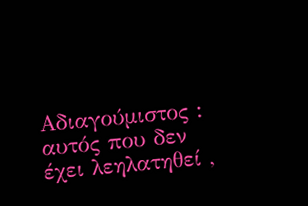Αδιαγούμιστος : αυτός που δεν έχει λεηλατηθεί ,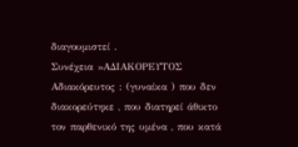διαγουμιστεί .
Συνέχεια »ΑΔΙΑΚΟΡΕΥΤΟΣ
Αδιακόρευτος : (γυναίκα ) που δεν διακορεύτηκε , που διατηρεί άθικτο τον παρθενικό της υμένα , που κατά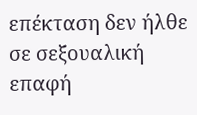επέκταση δεν ήλθε σε σεξουαλική επαφή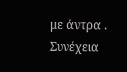με άντρα .
Συνέχεια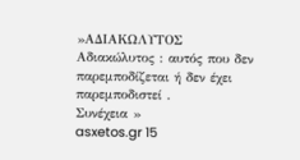»ΑΔΙΑΚΩΛΥΤΟΣ
Αδιακώλυτος : αυτός που δεν παρεμποδίζεται ή δεν έχει παρεμποδιστεί .
Συνέχεια »
asxetos.gr 15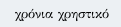χρόνια χρηστικό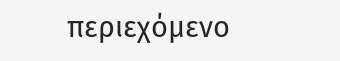περιεχόμενο